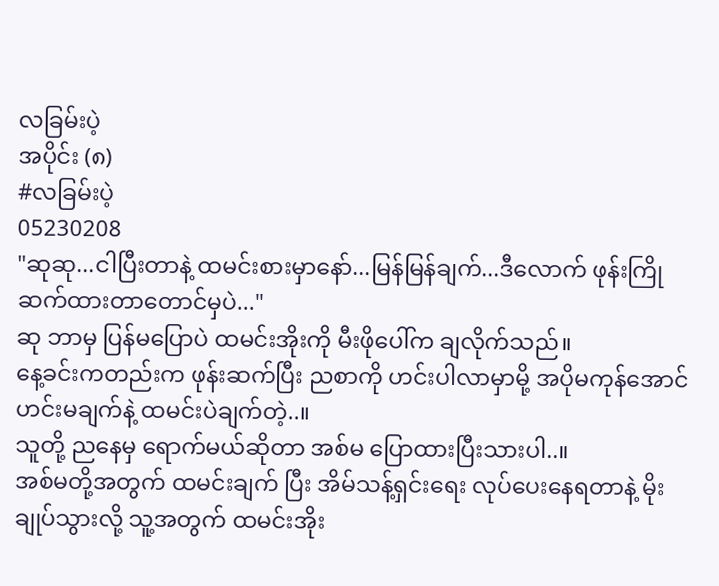လခြမ်းပဲ့
အပိုင်း (၈)
#လခြမ်းပဲ့
05230208
"ဆုဆု...ငါပြီးတာနဲ့ ထမင်းစားမှာနော်...မြန်မြန်ချက်...ဒီလောက် ဖုန်းကြိုဆက်ထားတာတောင်မှပဲ..."
ဆု ဘာမှ ပြန်မပြောပဲ ထမင်းအိုးကို မီးဖိုပေါ်က ချလိုက်သည်။
နေ့ခင်းကတည်းက ဖုန်းဆက်ပြီး ညစာကို ဟင်းပါလာမှာမို့ အပိုမကုန်အောင် ဟင်းမချက်နဲ့ ထမင်းပဲချက်တဲ့..။
သူတို့ ညနေမှ ရောက်မယ်ဆိုတာ အစ်မ ပြောထားပြီးသားပါ..။
အစ်မတို့အတွက် ထမင်းချက် ပြီး အိမ်သန့်ရှင်းရေး လုပ်ပေးနေရတာနဲ့ မိုးချုပ်သွားလို့ သူ့အတွက် ထမင်းအိုး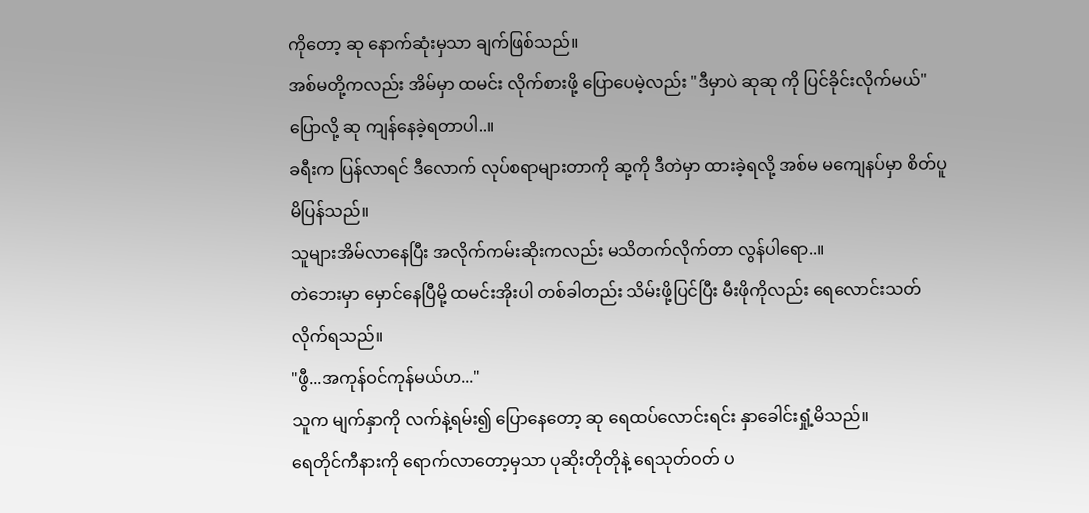ကိုတော့ ဆု နောက်ဆုံးမှသာ ချက်ဖြစ်သည်။
အစ်မတို့ကလည်း အိမ်မှာ ထမင်း လိုက်စားဖို့ ပြောပေမဲ့လည်း "ဒီမှာပဲ ဆုဆု ကို ပြင်ခိုင်းလိုက်မယ်"ပြောလို့ ဆု ကျန်နေခဲ့ရတာပါ..။
ခရီးက ပြန်လာရင် ဒီလောက် လုပ်စရာများတာကို ဆု့ကို ဒီတဲမှာ ထားခဲ့ရလို့ အစ်မ မကျေနပ်မှာ စိတ်ပူမိပြန်သည်။
သူများအိမ်လာနေပြီး အလိုက်ကမ်းဆိုးကလည်း မသိတက်လိုက်တာ လွန်ပါရော..။
တဲဘေးမှာ မှောင်နေပြီမို့ ထမင်းအိုးပါ တစ်ခါတည်း သိမ်းဖို့ပြင်ပြီး မီးဖိုကိုလည်း ရေလောင်းသတ်လိုက်ရသည်။
"ဖွီ...အကုန်ဝင်ကုန်မယ်ဟ..."
သူက မျက်နှာကို လက်နဲ့ရမ်း၍ ပြောနေတော့ ဆု ရေထပ်လောင်းရင်း နှာခေါင်းရှုံ့မိသည်။
ရေတိုင်ကီနားကို ရောက်လာတော့မှသာ ပုဆိုးတိုတိုနဲ့ ရေသုတ်ဝတ် ပ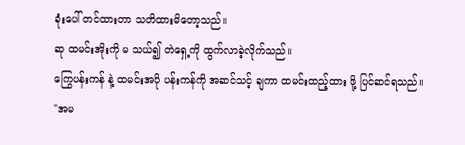ခုံးပေါ် တင်ထားတာ သတိထားမိတော့သည်။
ဆု ထမင်းအိုးကို မ သယ်၍ တဲရှေ့ကို ထွက်လာခဲ့လိုက်သည်။
ကြွေပန်းကန် နဲ့ ထမင်းအပို ပန်းကန်ကို အဆင်သင့် ချကာ ထမင်းထည့်ထား ဖို့ ပြင်ဆင်ရသည်။
"အမ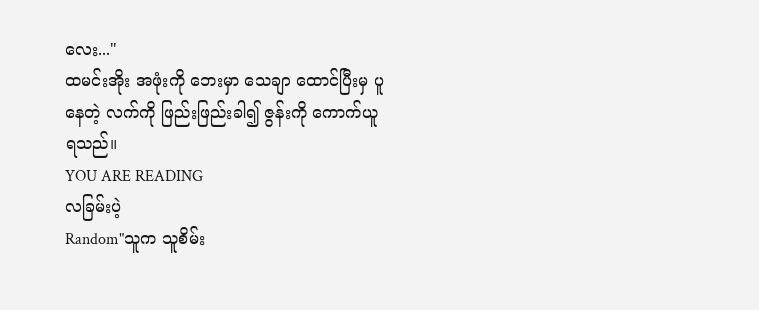လေး..."
ထမင်းအိုး အဖုံးကို ဘေးမှာ သေချာ ထောင်ပြီးမှ ပူနေတဲ့ လက်ကို ဖြည်းဖြည်းခါ၍ ဇွန်းကို ကောက်ယူရသည်။
YOU ARE READING
လခြမ်းပဲ့
Random"သူက သူစိမ်း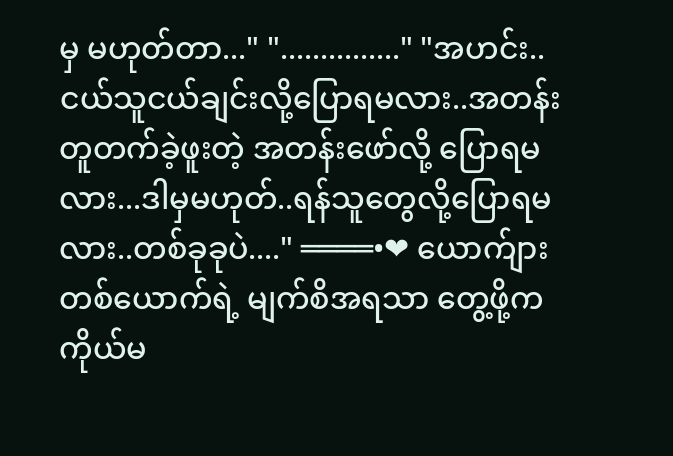မှ မဟုတ်တာ..." "..............." "အဟင်း..ငယ်သူငယ်ချင်းလို့ပြောရမလား..အတန်းတူတက်ခဲ့ဖူးတဲ့ အတန်းဖော်လို့ ပြောရမလား...ဒါမှမဟုတ်..ရန်သူတွေလို့ပြောရမလား..တစ်ခုခုပဲ...." ════•❤ ယောက်ျား တစ်ယောက်ရဲ့ မျက်စိအရသာ တွေ့ဖို့က ကိုယ်မ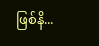ဖြစ်နိ...